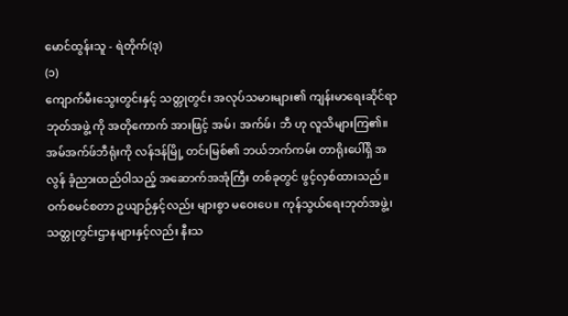မောင်ထွန်းသူ - ရဲတိုက်(ဒု)
(၁)
ကျောက်မီးသွေးတွင်းနှင့် သတ္တုတွင်း အလုပ်သမားများ၏ ကျန်းမာရေးဆိုင်ရာဘုတ်အဖွဲ့ ကို အတိုကောက် အားဖြင့် အမ်၊ အက်ဖ်၊ ဘီ ဟု လူသိများကြ၏။ အမ်အက်ဖ်ဘီရုံးကို လန်ဒန်မြို့ တင်းမြစ်၏ ဘယ်ဘက်ကမ်း တာရိုးပေါ်ရှိ အလွန် ခံ့ညားထည်ဝါသည့် အဆောက်အအုံကြီး တစ်ခုတွင် ဖွင့်လှစ်ထားသည်။ ဝက်စမင်စတာ ဥယျာဉ်နှင့်လည်း များစွာ မဝေးပေ။ ကုန်သွယ်ရေးဘုတ်အဖွဲ့၊ သတ္တုတွင်းဌာနများနှင့်လည်း နီးသ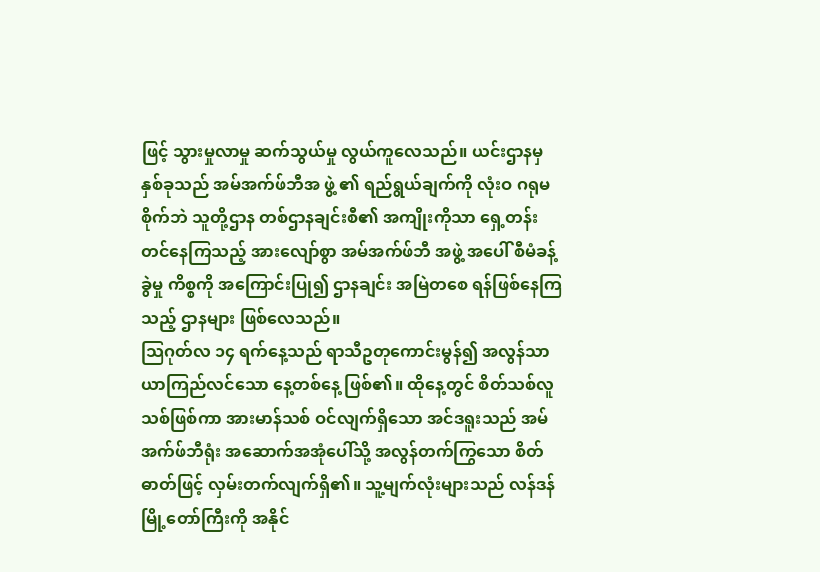ဖြင့် သွားမှုလာမှု ဆက်သွယ်မှု လွယ်ကူလေသည်။ ယင်းဌာနမှ နှစ်ခုသည် အမ်အက်ဖ်ဘီအ ဖွဲ့ ၏ ရည်ရွယ်ချက်ကို လုံးဝ ဂရုမစိုက်ဘဲ သူတို့ဌာန တစ်ဌာနချင်းစီ၏ အကျိုးကိုသာ ရှေ့တန်းတင်နေကြသည့် အားလျော်စွာ အမ်အက်ဖ်ဘီ အဖွဲ့ အပေါ် စီမံခန့်ခွဲမှု ကိစ္စကို အကြောင်းပြု၍ ဌာနချင်း အမြဲတစေ ရန်ဖြစ်နေကြသည့် ဌာနများ ဖြစ်လေသည်။
သြဂုတ်လ ၁၄ ရက်နေ့သည် ရာသီဥတုကောင်းမွန်၍ အလွန်သာယာကြည်လင်သော နေ့တစ်နေ့ ဖြစ်၏။ ထိုနေ့တွင် စိတ်သစ်လူသစ်ဖြစ်ကာ အားမာန်သစ် ဝင်လျက်ရှိသော အင်ဒရူးသည် အမ်အက်ဖ်ဘီရုံး အဆောက်အအုံပေါ်သို့ အလွန်တက်ကြွသော စိတ်ဓာတ်ဖြင့် လှမ်းတက်လျက်ရှိ၏။ သူ့မျက်လုံးများသည် လန်ဒန်မြို့တော်ကြီးကို အနိုင်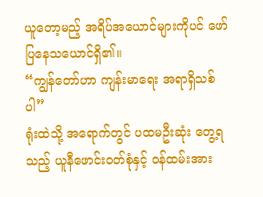ယူတော့မည့် အရိပ်အယောင်များကိုပင် ဖော်ပြနေသယောင်ရှိ၏။
“ကျွန်တော်ဟာ ကျန်းမာရေး အရာရှိသစ်ပါ”
ရုံးထဲသို့ အရောက်တွင် ပထမဦးဆုံး တွေ့ရသည့် ယူနီဖောင်းဝတ်စုံနှင့် ဝန်ထမ်းအား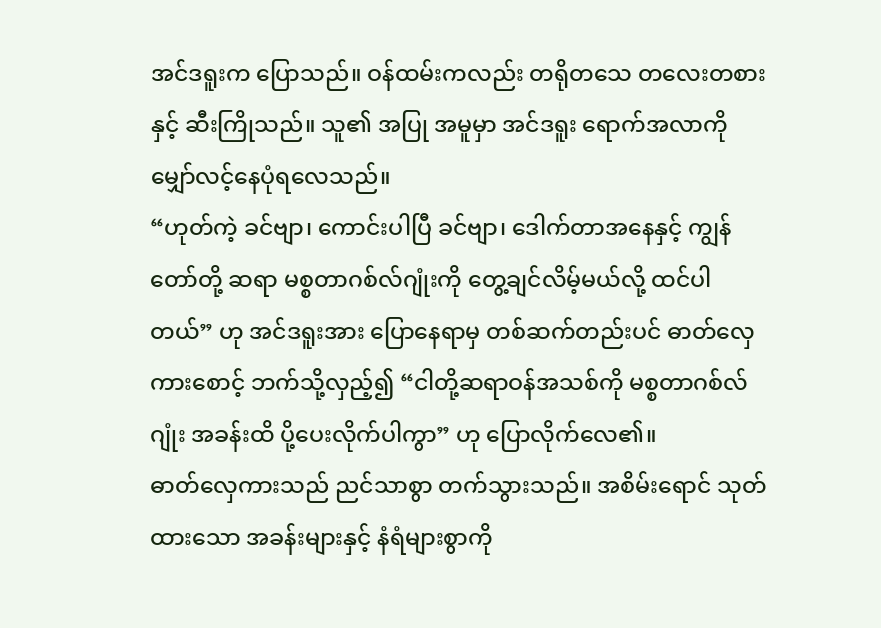အင်ဒရူးက ပြောသည်။ ဝန်ထမ်းကလည်း တရိုတသေ တလေးတစားနှင့် ဆီးကြိုသည်။ သူ၏ အပြု အမူမှာ အင်ဒရူး ရောက်အလာကို မျှော်လင့်နေပုံရလေသည်။
“ဟုတ်ကဲ့ ခင်ဗျာ၊ ကောင်းပါပြီ ခင်ဗျာ၊ ဒေါက်တာအနေနှင့် ကျွန်တော်တို့ ဆရာ မစ္စတာဂစ်လ်ဂျုံးကို တွေ့ချင်လိမ့်မယ်လို့ ထင်ပါတယ်” ဟု အင်ဒရူးအား ပြောနေရာမှ တစ်ဆက်တည်းပင် ဓာတ်လှေကားစောင့် ဘက်သို့လှည့်၍ “ငါတို့ဆရာဝန်အသစ်ကို မစ္စတာဂစ်လ်ဂျုံး အခန်းထိ ပို့ပေးလိုက်ပါကွာ” ဟု ပြောလိုက်လေ၏။
ဓာတ်လှေကားသည် ညင်သာစွာ တက်သွားသည်။ အစိမ်းရောင် သုတ်ထားသော အခန်းများနှင့် နံရံများစွာကို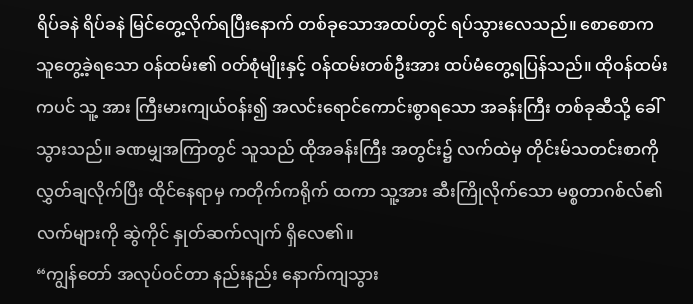ရိပ်ခနဲ ရိပ်ခနဲ မြင်တွေ့လိုက်ရပြီးနောက် တစ်ခုသောအထပ်တွင် ရပ်သွားလေသည်။ စောစောက သူတွေ့ခဲ့ရသော ဝန်ထမ်း၏ ဝတ်စုံမျိုးနှင့် ဝန်ထမ်းတစ်ဦးအား ထပ်မံတွေ့ရပြန်သည်။ ထိုဝန်ထမ်းကပင် သူ့ အား ကြီးမားကျယ်ဝန်း၍ အလင်းရောင်ကောင်းစွာရသော အခန်းကြီး တစ်ခုဆီသို့ ခေါ်သွားသည်။ ခဏမျှအကြာတွင် သူသည် ထိုအခန်းကြီး အတွင်း၌ လက်ထဲမှ တိုင်းမ်သတင်းစာကို လွှတ်ချလိုက်ပြီး ထိုင်နေရာမှ ကတိုက်ကရိုက် ထကာ သူ့အား ဆီးကြိုလိုက်သော မစ္စတာဂစ်လ်၏ လက်များကို ဆွဲကိုင် နှုတ်ဆက်လျက် ရှိလေ၏။
“ကျွန်တော် အလုပ်ဝင်တာ နည်းနည်း နောက်ကျသွား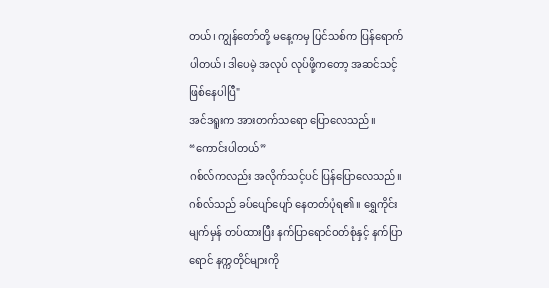တယ်၊ ကျွန်တော်တို့ မနေ့ကမှ ပြင်သစ်က ပြန်ရောက်ပါတယ်၊ ဒါပေမဲ့ အလုပ် လုပ်ဖို့ကတော့ အဆင်သင့် ဖြစ်နေပါပြီ"
အင်ဒရူးက အားတက်သရော ပြောလေသည်။ “ကောင်းပါတယ်”
ဂစ်လ်ကလည်း အလိုက်သင့်ပင် ပြန်ပြောလေသည်။ ဂစ်လ်သည် ခပ်ပျော်ပျော် နေတတ်ပုံရ၏။ ရွှေကိုင်းမျက်မှန် တပ်ထားပြီး နက်ပြာရောင်ဝတ်စုံနှင့် နက်ပြာရောင် နက္ကတိုင်များကို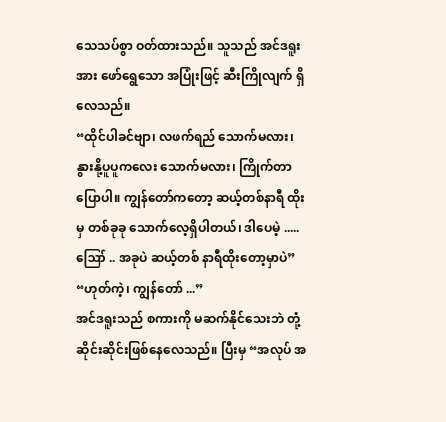သေသပ်စွာ ဝတ်ထားသည်။ သူသည် အင်ဒရူးအား ဖော်ရွေသော အပြုံးဖြင့် ဆီးကြိုလျက် ရှိလေသည်။
“ထိုင်ပါခင်ဗျာ၊ လဖက်ရည် သောက်မလား၊ နွားနို့ပူပူကလေး သောက်မလား၊ ကြိုက်တာ ပြောပါ။ ကျွန်တော်ကတော့ ဆယ့်တစ်နာရီ ထိုးမှ တစ်ခုခု သောက်လေ့ရှိပါတယ်၊ ဒါပေမဲ့ ..... ဪ .. အခုပဲ ဆယ့်တစ် နာရီထိုးတော့မှာပဲ”
“ဟုတ်ကဲ့၊ ကျွန်တော် ...”
အင်ဒရူးသည် စကားကို မဆက်နိုင်သေးဘဲ တုံ့ဆိုင်းဆိုင်းဖြစ်နေလေသည်။ ပြီးမှ “အလုပ် အ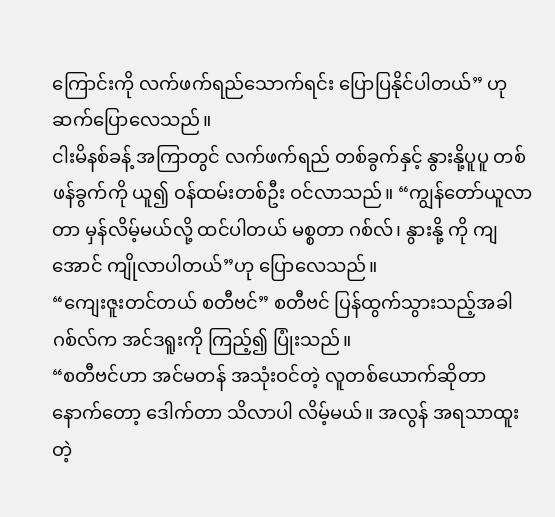ကြောင်းကို လက်ဖက်ရည်သောက်ရင်း ပြောပြနိုင်ပါတယ်” ဟုဆက်ပြောလေသည်။
ငါးမိနစ်ခန့် အကြာတွင် လက်ဖက်ရည် တစ်ခွက်နှင့် နွားနို့ပူပူ တစ်ဖန်ခွက်ကို ယူ၍ ဝန်ထမ်းတစ်ဦး ဝင်လာသည်။ “ကျွန်တော်ယူလာတာ မှန်လိမ့်မယ်လို့ ထင်ပါတယ် မစ္စတာ ဂစ်လ်၊ နွားနို့ ကို ကျအောင် ကျိုလာပါတယ်”ဟု ပြောလေသည်။
“ကျေးဇူးတင်တယ် စတီဗင်” စတီဗင် ပြန်ထွက်သွားသည့်အခါ ဂစ်လ်က အင်ဒရူးကို ကြည့်၍ ပြုံးသည်။
“စတီဗင်ဟာ အင်မတန် အသုံးဝင်တဲ့ လူတစ်ယောက်ဆိုတာ နောက်တော့ ဒေါက်တာ သိလာပါ လိမ့်မယ်။ အလွန် အရသာထူးတဲ့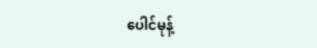ပေါင်မုန့်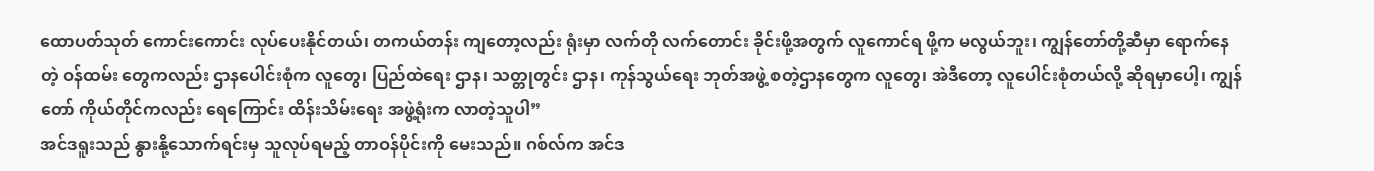ထောပတ်သုတ် ကောင်းကောင်း လုပ်ပေးနိုင်တယ်၊ တကယ်တန်း ကျတော့လည်း ရုံးမှာ လက်တို လက်တောင်း ခိုင်းဖို့အတွက် လူကောင်ရ ဖို့က မလွယ်ဘူး၊ ကျွန်တော်တို့ဆီမှာ ရောက်နေတဲ့ ဝန်ထမ်း တွေကလည်း ဌာနပေါင်းစုံက လူတွေ၊ ပြည်ထဲရေး ဌာန၊ သတ္တုတွင်း ဌာန၊ ကုန်သွယ်ရေး ဘုတ်အဖွဲ့ စတဲ့ဌာနတွေက လူတွေ၊ အဲဒီတော့ လူပေါင်းစုံတယ်လို့ ဆိုရမှာပေါ့၊ ကျွန်တော် ကိုယ်တိုင်ကလည်း ရေကြောင်း ထိန်းသိမ်းရေး အဖွဲ့ရုံးက လာတဲ့သူပါ”
အင်ဒရူးသည် နွားနို့သောက်ရင်းမှ သူလုပ်ရမည့် တာဝန်ပိုင်းကို မေးသည်။ ဂစ်လ်က အင်ဒ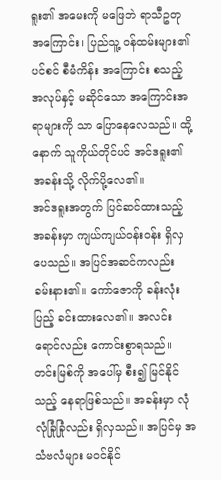ရူး၏ အမေးကို မဖြေဘဲ ရာသီဥတု အကြောင်း၊ ပြည်သူ့ ဝန်ထမ်းများ၏ ပင်စင် စီမံကိန်း အကြောင်း စသည့် အလုပ်နှင့် မဆိုင်သော အကြောင်းအရာများကို သာ ပြောနေလေသည်။ ထို့နောက် သူကိုယ်တိုင်ပင် အင်ဒရူး၏ အခန်းသို့ လိုက်ပို့လေ၏။
အင်ဒရူးအတွက် ပြင်ဆင်ထားသည့် အခန်းမှာ ကျယ်ကျယ်ဝန်းဝန်း ရှိလှပေသည်။ အပြင်အဆင်ကလည်း ခမ်းနား၏။ ကော်ဇောကို ခန်းလုံးပြည့် ခင်းထားလေ၏။ အလင်းရောင်လည်း ကောင်းစွာရသည်။ တင်းမြစ်ကို အပေါ်မှ စီး၍ မြင်နိုင်သည့် နေရာဖြစ်သည်။ အခန်းမှာ လုံလုံခြုံခြုံလည်း ရှိလှသည်။ အပြင်မှ အသံဗလံများ မဝင်နိုင်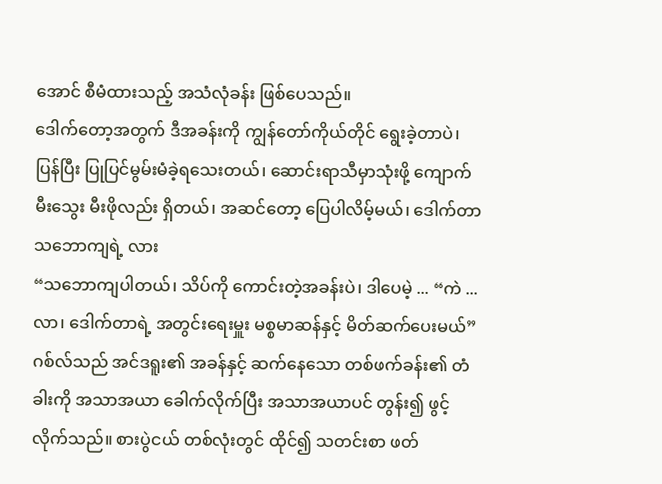အောင် စီမံထားသည့် အသံလုံခန်း ဖြစ်ပေသည်။
ဒေါက်တော့အတွက် ဒီအခန်းကို ကျွန်တော်ကိုယ်တိုင် ရွေးခဲ့တာပဲ၊ ပြန်ပြီး ပြုပြင်မွမ်းမံခဲ့ရသေးတယ်၊ ဆောင်းရာသီမှာသုံးဖို့ ကျောက်မီးသွေး မီးဖိုလည်း ရှိတယ်၊ အဆင်တော့ ပြေပါလိမ့်မယ်၊ ဒေါက်တာ သဘောကျရဲ့ လား
“သဘောကျပါတယ်၊ သိပ်ကို ကောင်းတဲ့အခန်းပဲ၊ ဒါပေမဲ့ ... “ကဲ ... လာ၊ ဒေါက်တာရဲ့ အတွင်းရေးမှူး မစ္စမာဆန်နှင့် မိတ်ဆက်ပေးမယ်”
ဂစ်လ်သည် အင်ဒရူး၏ အခန်နှင့် ဆက်နေသော တစ်ဖက်ခန်း၏ တံခါးကို အသာအယာ ခေါက်လိုက်ပြီး အသာအယာပင် တွန်း၍ ဖွင့်လိုက်သည်။ စားပွဲငယ် တစ်လုံးတွင် ထိုင်၍ သတင်းစာ ဖတ်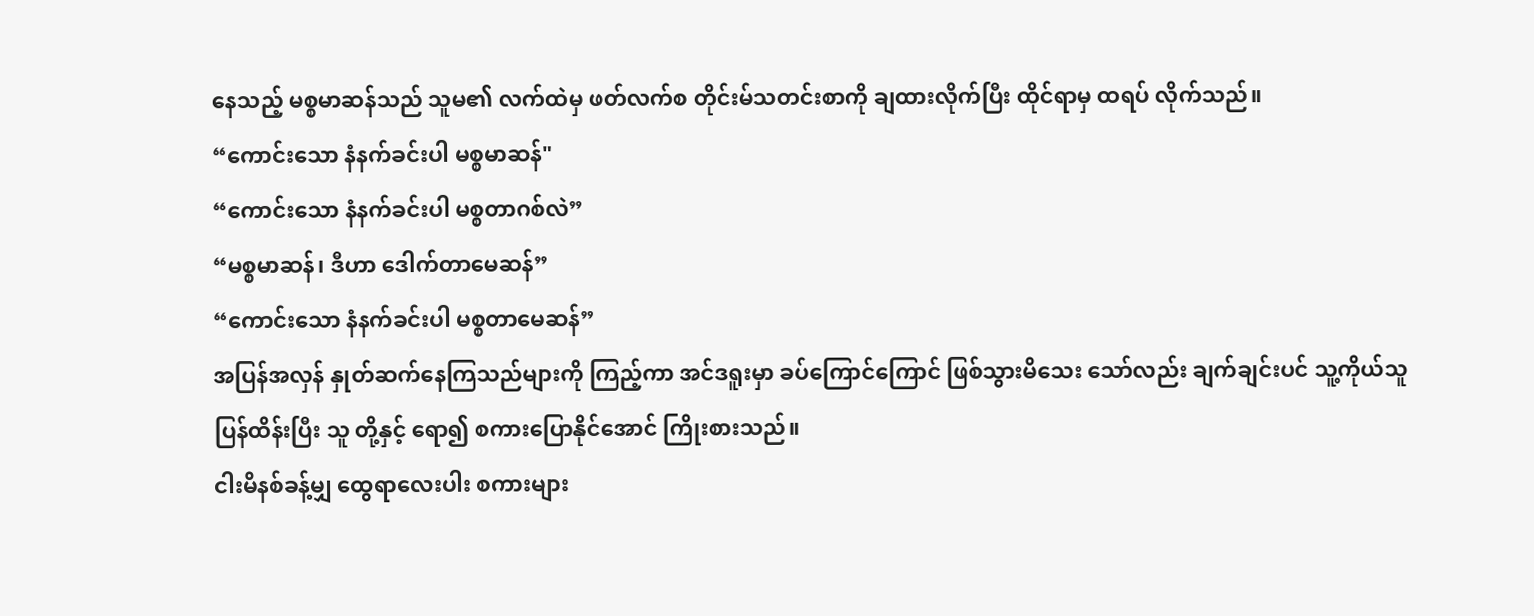နေသည့် မစ္စမာဆန်သည် သူမ၏ လက်ထဲမှ ဖတ်လက်စ တိုင်းမ်သတင်းစာကို ချထားလိုက်ပြီး ထိုင်ရာမှ ထရပ် လိုက်သည်။
“ကောင်းသော နံနက်ခင်းပါ မစ္စမာဆန်"
“ကောင်းသော နံနက်ခင်းပါ မစ္စတာဂစ်လဲ”
“မစ္စမာဆန်၊ ဒီဟာ ဒေါက်တာမေဆန်”
“ကောင်းသော နံနက်ခင်းပါ မစ္စတာမေဆန်”
အပြန်အလှန် နှုတ်ဆက်နေကြသည်များကို ကြည့်ကာ အင်ဒရူးမှာ ခပ်ကြောင်ကြောင် ဖြစ်သွားမိသေး သော်လည်း ချက်ချင်းပင် သူ့ကိုယ်သူ ပြန်ထိန်းပြီး သူ တို့နှင့် ရော၍ စကားပြောနိုင်အောင် ကြိုးစားသည်။
ငါးမိနစ်ခန့်မျှ ထွေရာလေးပါး စကားများ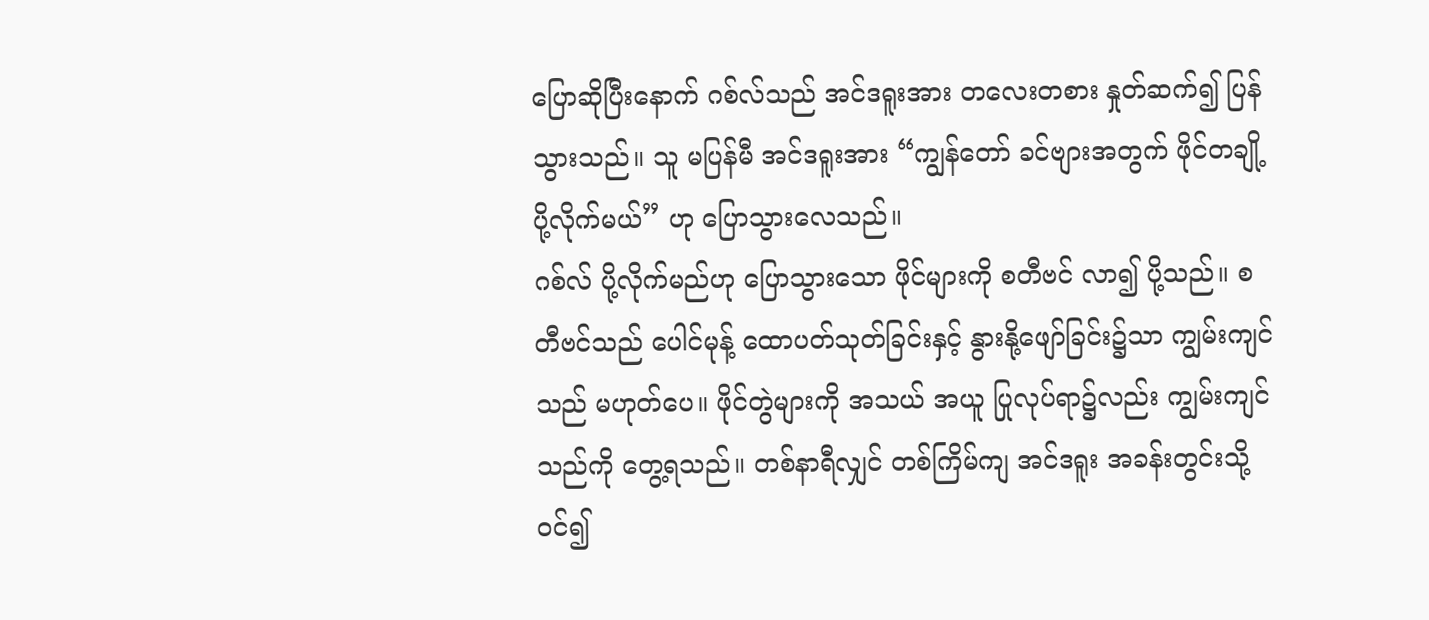ပြောဆိုပြီးနောက် ဂစ်လ်သည် အင်ဒရူးအား တလေးတစား နှုတ်ဆက်၍ ပြန်သွားသည်။ သူ မပြန်မီ အင်ဒရူးအား “ကျွန်တော် ခင်ဗျားအတွက် ဖိုင်တချို့ ပို့လိုက်မယ်” ဟု ပြောသွားလေသည်။
ဂစ်လ် ပို့လိုက်မည်ဟု ပြောသွားသော ဖိုင်များကို စတီဗင် လာ၍ ပို့သည်။ စတီဗင်သည် ပေါင်မုန့် ထောပတ်သုတ်ခြင်းနှင့် နွားနို့ဖျော်ခြင်း၌သာ ကျွမ်းကျင်သည် မဟုတ်ပေ။ ဖိုင်တွဲများကို အသယ် အယူ ပြုလုပ်ရာ၌လည်း ကျွမ်းကျင်သည်ကို တွေ့ရသည်။ တစ်နာရီလျှင် တစ်ကြိမ်ကျ အင်ဒရူး အခန်းတွင်းသို့ ဝင်၍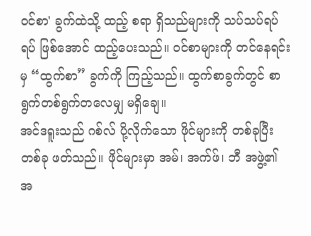ဝင်စာ' ခွက်ထဲသို့ ထည့် စရာ ရှိသည်များကို သပ်သပ်ရပ်ရပ် ဖြစ်အောင် ထည့်ပေးသည်။ ဝင်စာများကို တင်နေရင်းမှ “ထွက်စာ” ခွက်ကို ကြည့်သည်။ ထွက်စာခွက်တွင် စာရွက်တစ်ရွက်တလေမျှ မရှိချေ။
အင်ဒရူးသည် ဂစ်လ် ပို့လိုက်သော ဖိုင်များကို တစ်ခုပြီး တစ်ခု ဖတ်သည်။ ဖိုင်များမှာ အမ်၊ အက်ဖ်၊ ဘီ အဖွဲ့၏ အ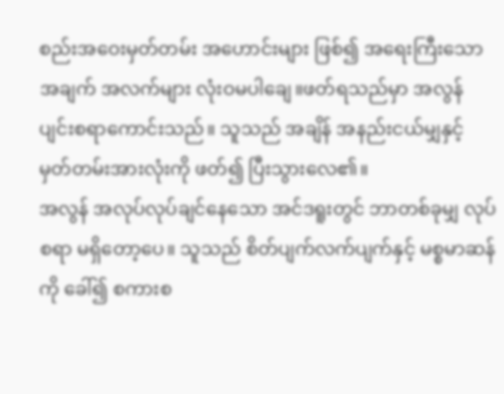စည်းအဝေးမှတ်တမ်း အဟောင်းများ ဖြစ်၍ အရေးကြီးသော အချက် အလက်များ လုံးဝမပါချေ။ဖတ်ရသည်မှာ အလွန် ပျင်းစရာကောင်းသည်။ သူသည် အချိန် အနည်းငယ်မျှနှင့် မှတ်တမ်းအားလုံးကို ဖတ်၍ ပြီးသွားလေ၏။
အလွန် အလုပ်လုပ်ချင်နေသော အင်ဒရူးတွင် ဘာတစ်ခုမျှ လုပ်စရာ မရှိတော့ပေ။ သူသည် စိတ်ပျက်လက်ပျက်နှင့် မစ္စမာဆန်ကို ခေါ်၍ စကားစ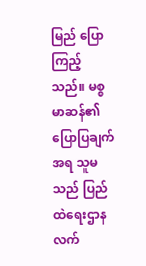မြည် ပြောကြည့်သည်။ မစ္စမာဆန်၏ ပြောပြချက်အရ သူမသည် ပြည်ထဲရေးဌာန လက်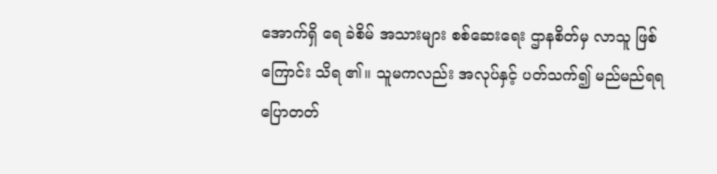အောက်ရှိ ရေ ခဲစိမ် အသားများ စစ်ဆေးရေး ဌာနစိတ်မှ လာသူ ဖြစ်ကြောင်း သိရ ၏။ သူမကလည်း အလုပ်နှင့် ပတ်သက်၍ မည်မည်ရရ ပြောတတ်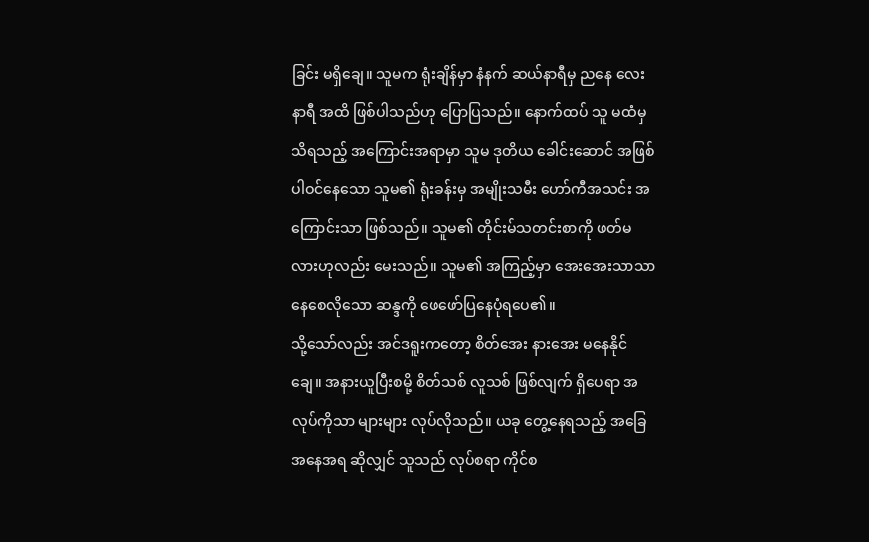ခြင်း မရှိချေ။ သူမက ရုံးချိန်မှာ နံနက် ဆယ်နာရီမှ ညနေ လေးနာရီ အထိ ဖြစ်ပါသည်ဟု ပြောပြသည်။ နောက်ထပ် သူ မထံမှ သိရသည့် အကြောင်းအရာမှာ သူမ ဒုတိယ ခေါင်းဆောင် အဖြစ် ပါဝင်နေသော သူမ၏ ရုံးခန်းမှ အမျိုးသမီး ဟော်ကီအသင်း အကြောင်းသာ ဖြစ်သည်။ သူမ၏ တိုင်းမ်သတင်းစာကို ဖတ်မလားဟုလည်း မေးသည်။ သူမ၏ အကြည့်မှာ အေးအေးသာသာ နေစေလိုသော ဆန္ဒကို ဖေဖော်ပြနေပုံရပေ၏။
သို့သော်လည်း အင်ဒရူးကတော့ စိတ်အေး နားအေး မနေနိုင်ချေ။ အနားယူပြီးစမို့ စိတ်သစ် လူသစ် ဖြစ်လျက် ရှိပေရာ အလုပ်ကိုသာ များများ လုပ်လိုသည်။ ယခု တွေ့နေရသည့် အခြေအနေအရ ဆိုလျှင် သူသည် လုပ်စရာ ကိုင်စ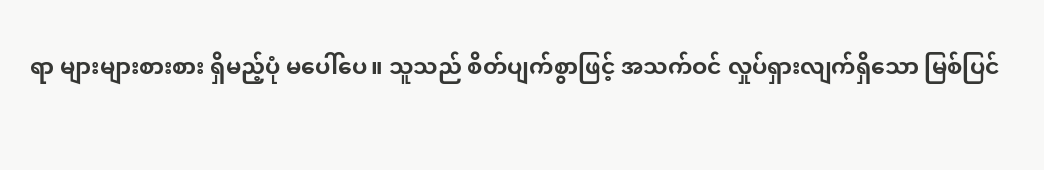ရာ များများစားစား ရှိမည့်ပုံ မပေါ်ပေ။ သူသည် စိတ်ပျက်စွာဖြင့် အသက်ဝင် လှုပ်ရှားလျက်ရှိသော မြစ်ပြင်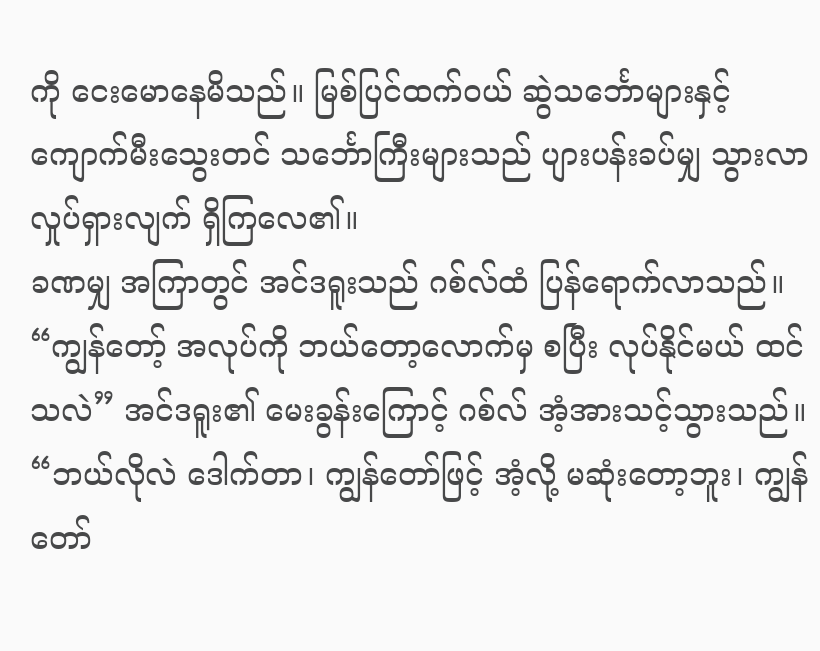ကို ငေးမောနေမိသည်။ မြစ်ပြင်ထက်ဝယ် ဆွဲသင်္ဘောများနှင့် ကျောက်မီးသွေးတင် သင်္ဘောကြီးများသည် ပျားပန်းခပ်မျှ သွားလာ လှုပ်ရှားလျက် ရှိကြလေ၏။
ခဏမျှ အကြာတွင် အင်ဒရူးသည် ဂစ်လ်ထံ ပြန်ရောက်လာသည်။ “ကျွန်တော့် အလုပ်ကို ဘယ်တော့လောက်မှ စပြီး လုပ်နိုင်မယ် ထင်သလဲ” အင်ဒရူး၏ မေးခွန်းကြောင့် ဂစ်လ် အံ့အားသင့်သွားသည်။
“ဘယ်လိုလဲ ဒေါက်တာ၊ ကျွန်တော်ဖြင့် အံ့လို့ မဆုံးတော့ဘူး၊ ကျွန်တော်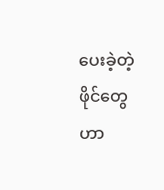ပေးခဲ့တဲ့ ဖိုင်တွေဟာ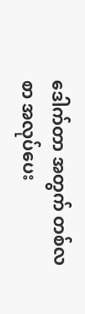ဒေါက်တာ အတွက် တစ်လစာ အလုပ်ပေး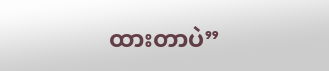ထားတာပဲ”